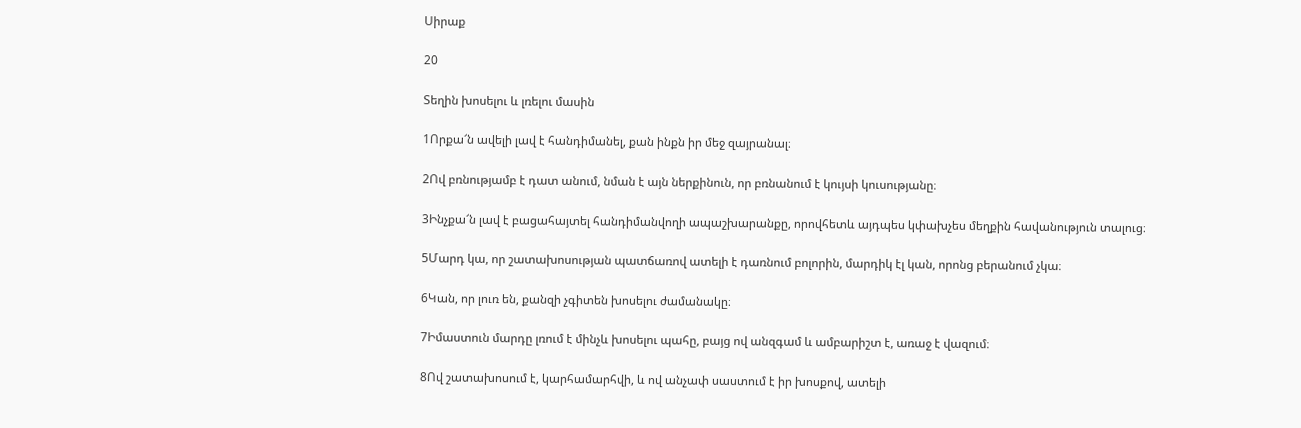Սիրաք

20

Տեղին խոսելու և լռելու մասին

1Որքա՜ն ավելի լավ է հանդիմանել, քան ինքն իր մեջ զայրանալ։

2Ով բռնությամբ է դատ անում, նման է այն ներքինուն, որ բռնանում է կույսի կուսությանը։

3Ինչքա՜ն լավ է բացահայտել հանդիմանվողի ապաշխարանքը, որովհետև այդպես կփախչես մեղքին հավանություն տալուց։

5Մարդ կա, որ շատախոսության պատճառով ատելի է դառնում բոլորին, մարդիկ էլ կան, որոնց բերանում չկա։

6Կան, որ լուռ են, քանզի չգիտեն խոսելու ժամանակը։

7Իմաստուն մարդը լռում է մինչև խոսելու պահը, բայց ով անզգամ և ամբարիշտ է, առաջ է վազում։

8Ով շատախոսում է, կարհամարհվի, և ով անչափ սաստում է իր խոսքով, ատելի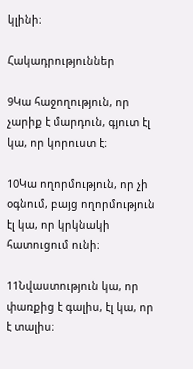կլինի։

Հակադրություններ

9Կա հաջողություն, որ չարիք է մարդուն, գյուտ էլ կա, որ կորուստ է։

10Կա ողորմություն, որ չի օգնում, բայց ողորմություն էլ կա, որ կրկնակի հատուցում ունի։

11Նվաստություն կա, որ փառքից է գալիս, էլ կա, որ է տալիս։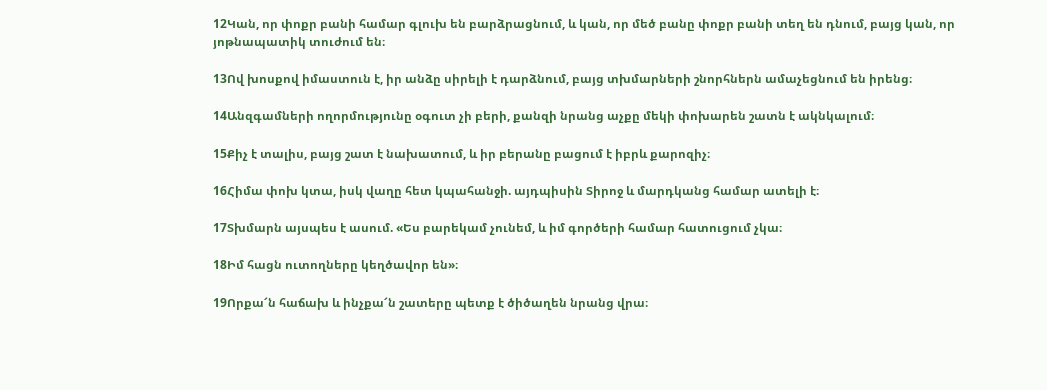12Կան, որ փոքր բանի համար գլուխ են բարձրացնում, և կան, որ մեծ բանը փոքր բանի տեղ են դնում, բայց կան, որ յոթնապատիկ տուժում են։

13Ով խոսքով իմաստուն է, իր անձը սիրելի է դարձնում, բայց տխմարների շնորհներն ամաչեցնում են իրենց։

14Անզգամների ողորմությունը օգուտ չի բերի, քանզի նրանց աչքը մեկի փոխարեն շատն է ակնկալում։

15Քիչ է տալիս, բայց շատ է նախատում, և իր բերանը բացում է իբրև քարոզիչ։

16Հիմա փոխ կտա, իսկ վաղը հետ կպահանջի. այդպիսին Տիրոջ և մարդկանց համար ատելի է։

17Տխմարն այսպես է ասում. «Ես բարեկամ չունեմ, և իմ գործերի համար հատուցում չկա։

18Իմ հացն ուտողները կեղծավոր են»։

19Որքա՜ն հաճախ և ինչքա՜ն շատերը պետք է ծիծաղեն նրանց վրա։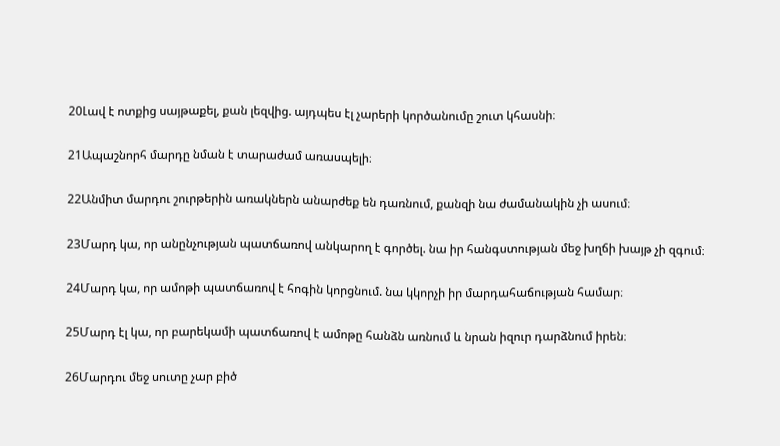20Լավ է ոտքից սայթաքել, քան լեզվից. այդպես էլ չարերի կործանումը շուտ կհասնի։

21Ապաշնորհ մարդը նման է տարաժամ առասպելի։

22Անմիտ մարդու շուրթերին առակներն անարժեք են դառնում, քանզի նա ժամանակին չի ասում։

23Մարդ կա, որ անընչության պատճառով անկարող է գործել. նա իր հանգստության մեջ խղճի խայթ չի զգում։

24Մարդ կա, որ ամոթի պատճառով է հոգին կորցնում. նա կկորչի իր մարդահաճության համար։

25Մարդ էլ կա, որ բարեկամի պատճառով է ամոթը հանձն առնում և նրան իզուր դարձնում իրեն։

26Մարդու մեջ սուտը չար բիծ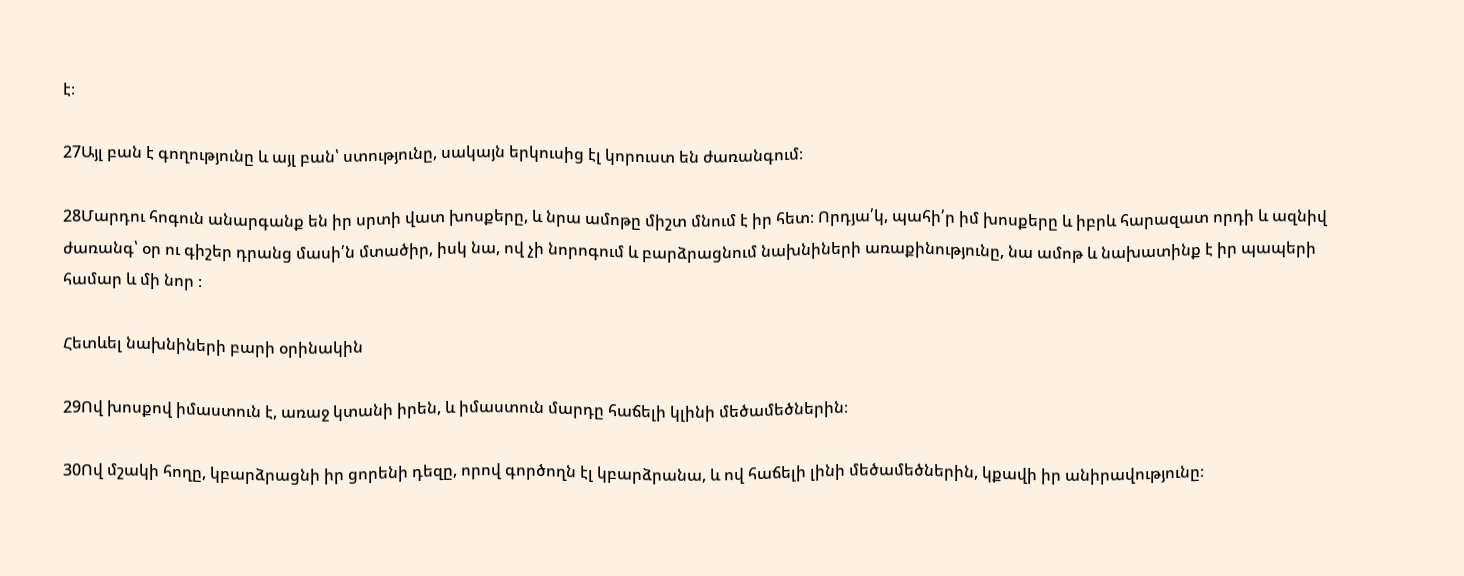է։

27Այլ բան է գողությունը և այլ բան՝ ստությունը, սակայն երկուսից էլ կորուստ են ժառանգում։

28Մարդու հոգուն անարգանք են իր սրտի վատ խոսքերը, և նրա ամոթը միշտ մնում է իր հետ։ Որդյա՛կ, պահի՛ր իմ խոսքերը և իբրև հարազատ որդի և ազնիվ ժառանգ՝ օր ու գիշեր դրանց մասի՛ն մտածիր, իսկ նա, ով չի նորոգում և բարձրացնում նախնիների առաքինությունը, նա ամոթ և նախատինք է իր պապերի համար և մի նոր ։

Հետևել նախնիների բարի օրինակին

29Ով խոսքով իմաստուն է, առաջ կտանի իրեն, և իմաստուն մարդը հաճելի կլինի մեծամեծներին։

30Ով մշակի հողը, կբարձրացնի իր ցորենի դեզը, որով գործողն էլ կբարձրանա, և ով հաճելի լինի մեծամեծներին, կքավի իր անիրավությունը։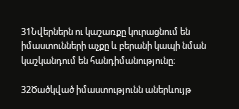31Նվերներն ու կաշառքը կուրացնում են իմաստունների աչքը և բերանի կապի նման կաշկանդում են հանդիմանությունը։

32Ծածկված իմաստությունն աներևույթ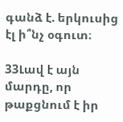գանձ է. երկուսից էլ ի՞նչ օգուտ։

33Լավ է այն մարդը, որ թաքցնում է իր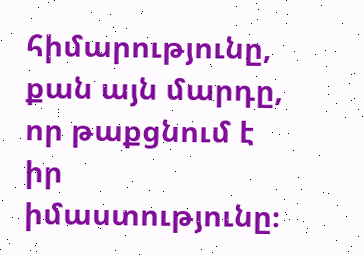հիմարությունը, քան այն մարդը, որ թաքցնում է իր իմաստությունը։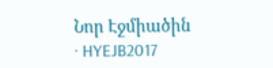Նոր Էջմիածին · HYEJB2017